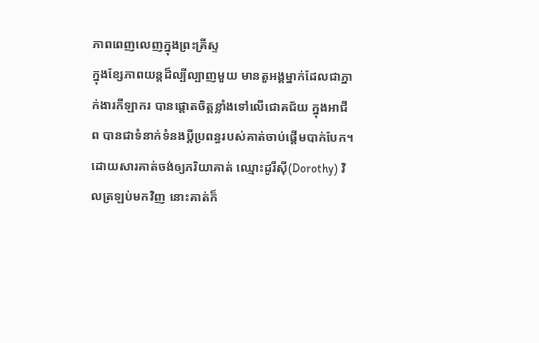ភាពពេញលេញក្នុងព្រះគ្រីស្ទ
ក្នុងខ្សែភាពយន្តដ៏ល្បីល្បាញមួយ មានតួអង្គម្នាក់ដែលជាភ្នាក់ងារកីឡាករ បានផ្តោតចិត្តខ្លាំងទៅលើជោគជ័យ ក្នុងអាជីព បានជាទំនាក់ទំនងប្តីប្រពន្ធរបស់គាត់ចាប់ផ្តើមបាក់បែក។ ដោយសារគាត់ចង់ឲ្យភរិយាគាត់ ឈ្មោះដូរីស៊ី(Dorothy) វិលត្រឡប់មកវិញ នោះគាត់ក៏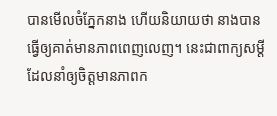បានមើលចំភ្នែកនាង ហើយនិយាយថា នាងបានធ្វើឲ្យគាត់មានភាពពេញលេញ។ នេះជាពាក្យសម្តី ដែលនាំឲ្យចិត្តមានភាពក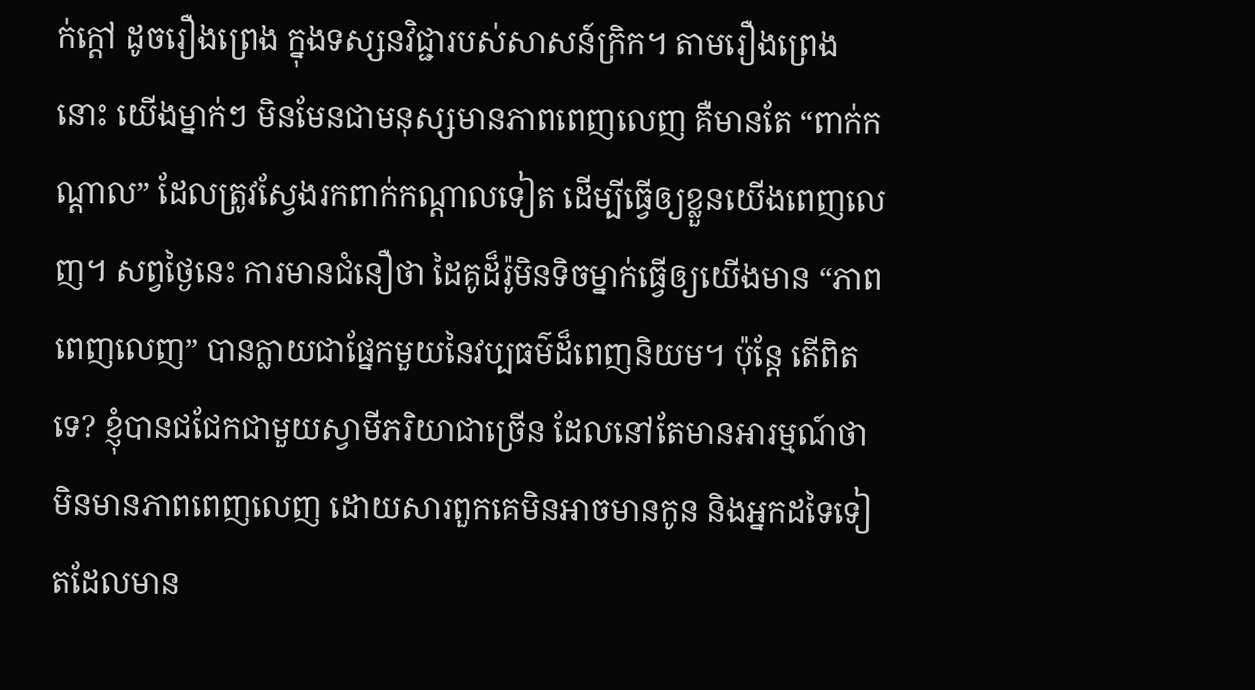ក់ក្តៅ ដូចរឿងព្រេង ក្នុងទស្សនវិជ្ជារបស់សាសន៍ក្រិក។ តាមរឿងព្រេងនោះ យើងម្នាក់ៗ មិនមែនជាមនុស្សមានភាពពេញលេញ គឺមានតែ “ពាក់កណ្តាល” ដែលត្រូវស្វែងរកពាក់កណ្តាលទៀត ដើម្បីធ្វើឲ្យខ្លួនយើងពេញលេញ។ សព្វថ្ងៃនេះ ការមានជំនឿថា ដៃគូដ៏រ៉ូមិនទិចម្នាក់ធ្វើឲ្យយើងមាន “ភាពពេញលេញ” បានក្លាយជាផ្នែកមួយនៃវប្បធម៌ដ៏ពេញនិយម។ ប៉ុន្តែ តើពិតទេ? ខ្ញុំបានជជែកជាមួយស្វាមីភរិយាជាច្រើន ដែលនៅតែមានអារម្មណ៍ថា មិនមានភាពពេញលេញ ដោយសារពួកគេមិនអាចមានកូន និងអ្នកដទៃទៀតដែលមាន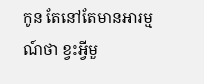កូន តែនៅតែមានអារម្មណ៍ថា ខ្វះអ្វីមួ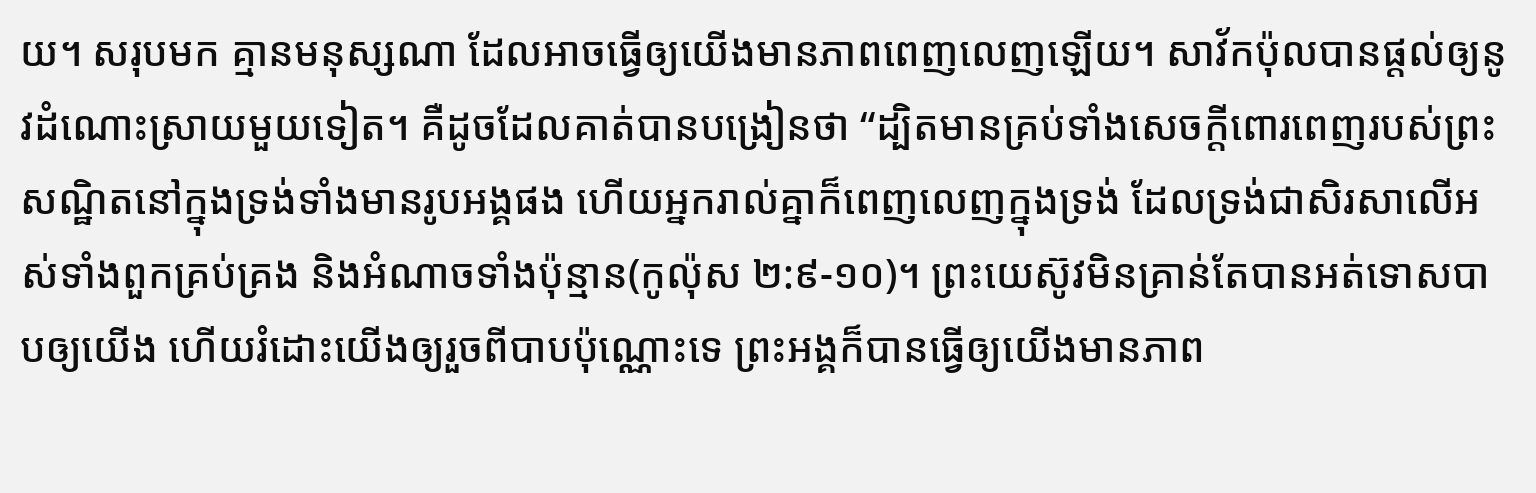យ។ សរុបមក គ្មានមនុស្សណា ដែលអាចធ្វើឲ្យយើងមានភាពពេញលេញឡើយ។ សាវ័កប៉ុលបានផ្តល់ឲ្យនូវដំណោះស្រាយមួយទៀត។ គឺដូចដែលគាត់បានបង្រៀនថា “ដ្បិតមានគ្រប់ទាំងសេចក្តីពោរពេញរបស់ព្រះ សណ្ឋិតនៅក្នុងទ្រង់ទាំងមានរូបអង្គផង ហើយអ្នករាល់គ្នាក៏ពេញលេញក្នុងទ្រង់ ដែលទ្រង់ជាសិរសាលើអស់ទាំងពួកគ្រប់គ្រង និងអំណាចទាំងប៉ុន្មាន(កូល៉ុស ២:៩-១០)។ ព្រះយេស៊ូវមិនគ្រាន់តែបានអត់ទោសបាបឲ្យយើង ហើយរំដោះយើងឲ្យរួចពីបាបប៉ុណ្ណោះទេ ព្រះអង្គក៏បានធ្វើឲ្យយើងមានភាព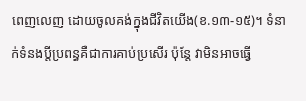ពេញលេញ ដោយចូលគង់ក្នុងជីវិតយើង(ខ.១៣-១៥)។ ទំនាក់ទំនងប្តីប្រពន្ធគឺជាការគាប់ប្រសើរ ប៉ុន្តែ វាមិនអាចធ្វើ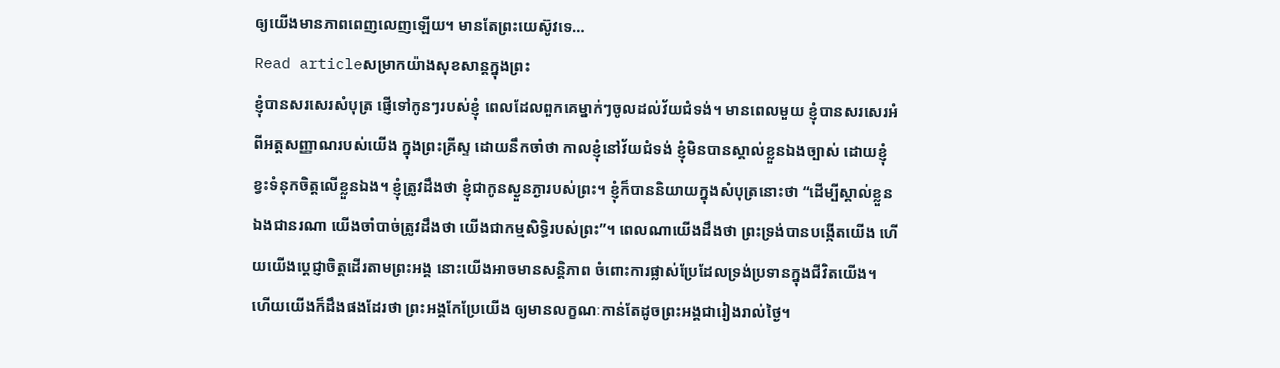ឲ្យយើងមានភាពពេញលេញឡើយ។ មានតែព្រះយេស៊ូវទេ…
Read articleសម្រាកយ៉ាងសុខសាន្តក្នុងព្រះ
ខ្ញុំបានសរសេរសំបុត្រ ផ្ញើទៅកូនៗរបស់ខ្ញុំ ពេលដែលពួកគេម្នាក់ៗចូលដល់វ័យជំទង់។ មានពេលមួយ ខ្ញុំបានសរសេរអំពីអត្តសញ្ញាណរបស់យើង ក្នុងព្រះគ្រីស្ទ ដោយនឹកចាំថា កាលខ្ញុំនៅវ័យជំទង់ ខ្ញុំមិនបានស្គាល់ខ្លួនឯងច្បាស់ ដោយខ្ញុំខ្វះទំនុកចិត្តលើខ្លួនឯង។ ខ្ញុំត្រូវដឹងថា ខ្ញុំជាកូនស្ងួនភ្ងារបស់ព្រះ។ ខ្ញុំក៏បាននិយាយក្នុងសំបុត្រនោះថា “ដើម្បីស្គាល់ខ្លួនឯងជានរណា យើងចាំបាច់ត្រូវដឹងថា យើងជាកម្មសិទ្ធិរបស់ព្រះ”។ ពេលណាយើងដឹងថា ព្រះទ្រង់បានបង្កើតយើង ហើយយើងប្តេជ្ញាចិត្តដើរតាមព្រះអង្គ នោះយើងអាចមានសន្តិភាព ចំពោះការផ្លាស់ប្រែដែលទ្រង់ប្រទានក្នុងជីវិតយើង។ ហើយយើងក៏ដឹងផងដែរថា ព្រះអង្គកែប្រែយើង ឲ្យមានលក្ខណៈកាន់តែដូចព្រះអង្គជារៀងរាល់ថ្ងៃ។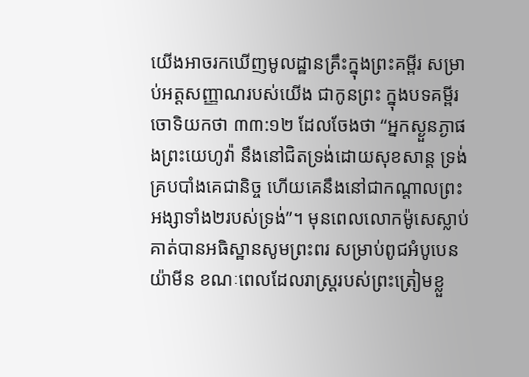យើងអាចរកឃើញមូលដ្ឋានគ្រឹះក្នុងព្រះគម្ពីរ សម្រាប់អត្តសញ្ញាណរបស់យើង ជាកូនព្រះ ក្នុងបទគម្ពីរចោទិយកថា ៣៣:១២ ដែលចែងថា “អ្នកស្ងួនភ្ងាផងព្រះយេហូវ៉ា នឹងនៅជិតទ្រង់ដោយសុខសាន្ត ទ្រង់គ្របបាំងគេជានិច្ច ហើយគេនឹងនៅជាកណ្តាលព្រះអង្សាទាំង២របស់ទ្រង់”។ មុនពេលលោកម៉ូសេស្លាប់ គាត់បានអធិស្ឋានសូមព្រះពរ សម្រាប់ពូជអំបូបេនយ៉ាមីន ខណៈពេលដែលរាស្រ្តរបស់ព្រះត្រៀមខ្លួ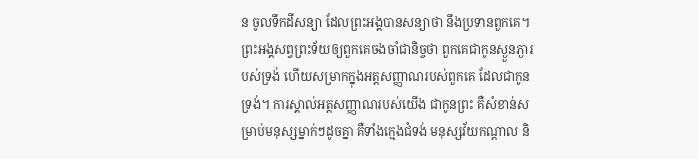ន ចូលទឹកដីសន្យា ដែលព្រះអង្គបានសន្យាថា នឹងប្រទានពួកគេ។ ព្រះអង្គសព្វព្រះទ័យឲ្យពួកគេចងចាំជានិច្ចថា ពួកគេជាកូនស្ងួនភ្ងារបស់ទ្រង់ ហើយសម្រាកក្នុងអត្តសញ្ញាណរបស់ពួកគេ ដែលជាកូនទ្រង់។ ការស្គាល់អត្តសញ្ញាណរបស់យើង ជាកូនព្រះ គឺសំខាន់សម្រាប់មនុស្សម្នាក់ៗដូចគ្នា គឺទាំងក្មេងជំទង់ មនុស្សវ័យកណ្តាល និ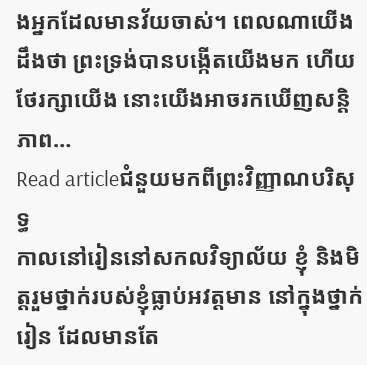ងអ្នកដែលមានវ័យចាស់។ ពេលណាយើងដឹងថា ព្រះទ្រង់បានបង្កើតយើងមក ហើយថែរក្សាយើង នោះយើងអាចរកឃើញសន្តិភាព…
Read articleជំនួយមកពីព្រះវិញ្ញាណបរិសុទ្ធ
កាលនៅរៀននៅសកលវិទ្យាល័យ ខ្ញុំ និងមិត្តរួមថ្នាក់របស់ខ្ញុំធ្លាប់អវត្តមាន នៅក្នុងថ្នាក់រៀន ដែលមានតែ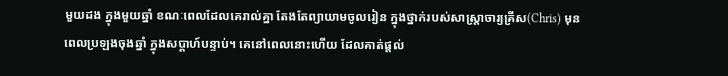មួយដង ក្នុងមួយឆ្នាំ ខណៈពេលដែលគេរាល់គ្នា តែងតែព្យាយាមចូលរៀន ក្នុងថ្នាក់របស់សាស្ត្រាចារ្យគ្រីស(Chris) មុនពេលប្រឡងចុងឆ្នាំ ក្នុងសប្តាហ៍បន្ទាប់។ គេនៅពេលនោះហើយ ដែលគាត់ផ្តល់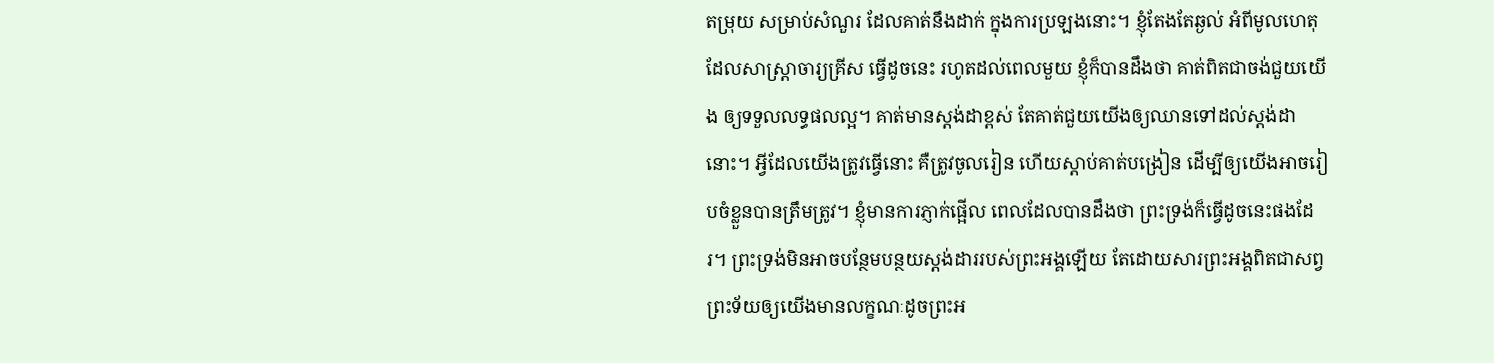តម្រុយ សម្រាប់សំណួរ ដែលគាត់នឹងដាក់ ក្នុងការប្រឡងនោះ។ ខ្ញុំតែងតែឆ្ងល់ អំពីមូលហេតុដែលសាស្ត្រាចារ្យគ្រីស ធ្វើដូចនេះ រហូតដល់ពេលមួយ ខ្ញុំក៏បានដឹងថា គាត់ពិតជាចង់ជួយយើង ឲ្យទទួលលទ្ធផលល្អ។ គាត់មានស្តង់ដាខ្ពស់ តែគាត់ជួយយើងឲ្យឈានទៅដល់ស្តង់ដានោះ។ អ្វីដែលយើងត្រូវធ្វើនោះ គឺត្រូវចូលរៀន ហើយស្តាប់គាត់បង្រៀន ដើម្បីឲ្យយើងអាចរៀបចំខ្លួនបានត្រឹមត្រូវ។ ខ្ញុំមានការភ្ញាក់ផ្អើល ពេលដែលបានដឹងថា ព្រះទ្រង់ក៏ធ្វើដូចនេះផងដែរ។ ព្រះទ្រង់មិនអាចបន្ថែមបន្ថយស្តង់ដាររបស់ព្រះអង្គឡើយ តែដោយសារព្រះអង្គពិតជាសព្វព្រះទ័យឲ្យយើងមានលក្ខណៈដូចព្រះអ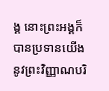ង្គ នោះព្រះអង្គក៏បានប្រទានយើង នូវព្រះវិញ្ញាណបរិ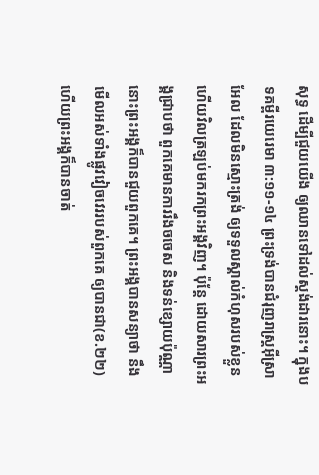សុទ្ធ ដើម្បីជួយយើង ឲ្យឈានទៅដល់ស្តង់ដារនោះ។ ក្នុងបទគម្ពីរយេរេមា ៣:១១-១៤ ព្រះទ្រង់បានជំរុញរាស្រ្តអ៊ីស្រាអែល ដែលមិនស្មោះត្រង់ ឲ្យទទួលស្គាល់កំហុសរបស់ខ្លួន ហើយវិលត្រឡប់មករកព្រះអង្គវិញ។ ប៉ុន្តែ ដោយសារព្រះអង្គជ្រាបថា ពួកគេមានការរឹងចចេស និងទន់ខ្សោយប៉ុណ្ណា នោះព្រះអង្គក៏បានជួយពួកគេ។ ព្រះអង្គបានសន្យាថា នឹងមើលអស់ទាំងផ្លូវវៀចវេររបស់ពួកគេ ឲ្យបានជា(ខ.២២) ហើយព្រះអង្គក៏បានចាត់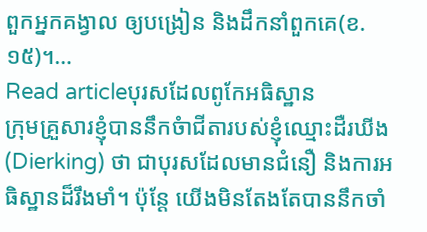ពួកអ្នកគង្វាល ឲ្យបង្រៀន និងដឹកនាំពួកគេ(ខ.១៥)។…
Read articleបុរសដែលពូកែអធិស្ឋាន
ក្រុមគ្រួសារខ្ញុំបាននឹកចំាជីតារបស់ខ្ញុំឈ្មោះដឺរឃីង(Dierking) ថា ជាបុរសដែលមានជំនឿ និងការអធិស្ឋានដ៏រឹងមាំ។ ប៉ុន្តែ យើងមិនតែងតែបាននឹកចាំ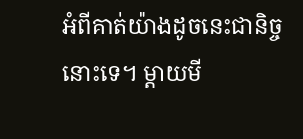អំពីគាត់យ៉ាងដូចនេះជានិច្ចនោះទេ។ ម្តាយមី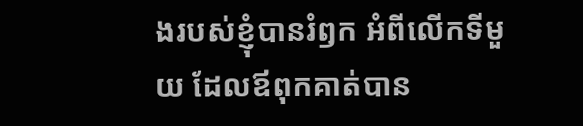ងរបស់ខ្ញុំបានរំឭក អំពីលើកទីមួយ ដែលឪពុកគាត់បាន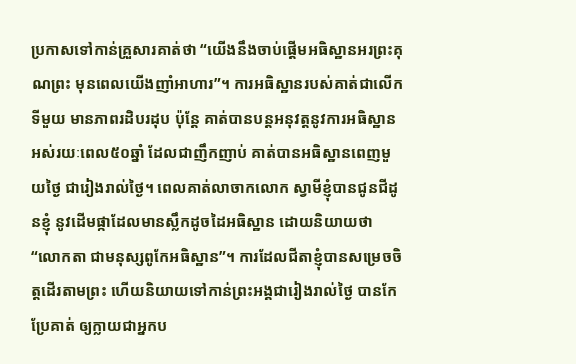ប្រកាសទៅកាន់គ្រួសារគាត់ថា “យើងនឹងចាប់ផ្តើមអធិស្ឋានអរព្រះគុណព្រះ មុនពេលយើងញាំអាហារ”។ ការអធិស្ឋានរបស់គាត់ជាលើកទីមួយ មានភាពរដិបរដុប ប៉ុន្តែ គាត់បានបន្តអនុវត្តនូវការអធិស្ឋាន អស់រយៈពេល៥០ឆ្នាំ ដែលជាញឹកញាប់ គាត់បានអធិស្ឋានពេញមួយថ្ងៃ ជារៀងរាល់ថ្ងៃ។ ពេលគាត់លាចាកលោក ស្វាមីខ្ញុំបានជូនជីដូនខ្ញុំ នូវដើមផ្កាដែលមានស្លឹកដូចដៃអធិស្ឋាន ដោយនិយាយថា “លោកតា ជាមនុស្សពូកែអធិស្ឋាន”។ ការដែលជីតាខ្ញុំបានសម្រេចចិត្តដើរតាមព្រះ ហើយនិយាយទៅកាន់ព្រះអង្គជារៀងរាល់ថ្ងៃ បានកែប្រែគាត់ ឲ្យក្លាយជាអ្នកប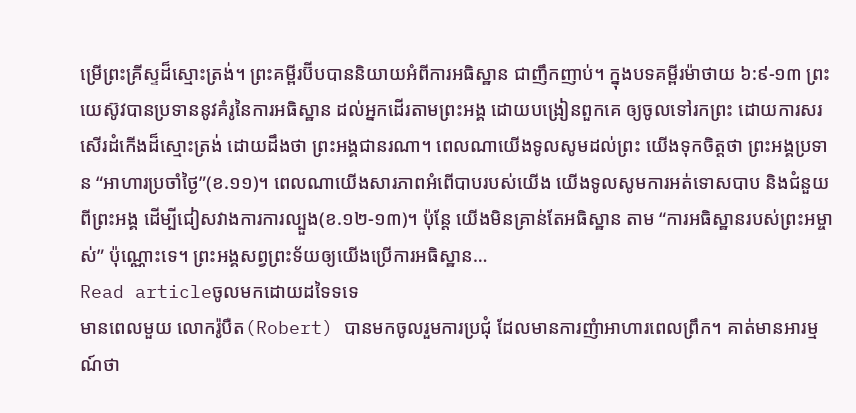ម្រើព្រះគ្រីស្ទដ៏ស្មោះត្រង់។ ព្រះគម្ពីរប៊ីបបាននិយាយអំពីការអធិស្ឋាន ជាញឹកញាប់។ ក្នុងបទគម្ពីរម៉ាថាយ ៦:៩-១៣ ព្រះយេស៊ូវបានប្រទាននូវគំរូនៃការអធិស្ឋាន ដល់អ្នកដើរតាមព្រះអង្គ ដោយបង្រៀនពួកគេ ឲ្យចូលទៅរកព្រះ ដោយការសរសើរដំកើងដ៏ស្មោះត្រង់ ដោយដឹងថា ព្រះអង្គជានរណា។ ពេលណាយើងទូលសូមដល់ព្រះ យើងទុកចិត្តថា ព្រះអង្គប្រទាន “អាហារប្រចាំថ្ងៃ”(ខ.១១)។ ពេលណាយើងសារភាពអំពើបាបរបស់យើង យើងទូលសូមការអត់ទោសបាប និងជំនួយពីព្រះអង្គ ដើម្បីជៀសវាងការការល្បួង(ខ.១២-១៣)។ ប៉ុន្តែ យើងមិនគ្រាន់តែអធិស្ឋាន តាម “ការអធិស្ឋានរបស់ព្រះអម្ចាស់” ប៉ុណ្ណោះទេ។ ព្រះអង្គសព្វព្រះទ័យឲ្យយើងប្រើការអធិស្ឋាន…
Read articleចូលមកដោយដទៃទទេ
មានពេលមួយ លោករ៉ូបឺត(Robert) បានមកចូលរួមការប្រជុំ ដែលមានការញំាអាហារពេលព្រឹក។ គាត់មានអារម្មណ៍ថា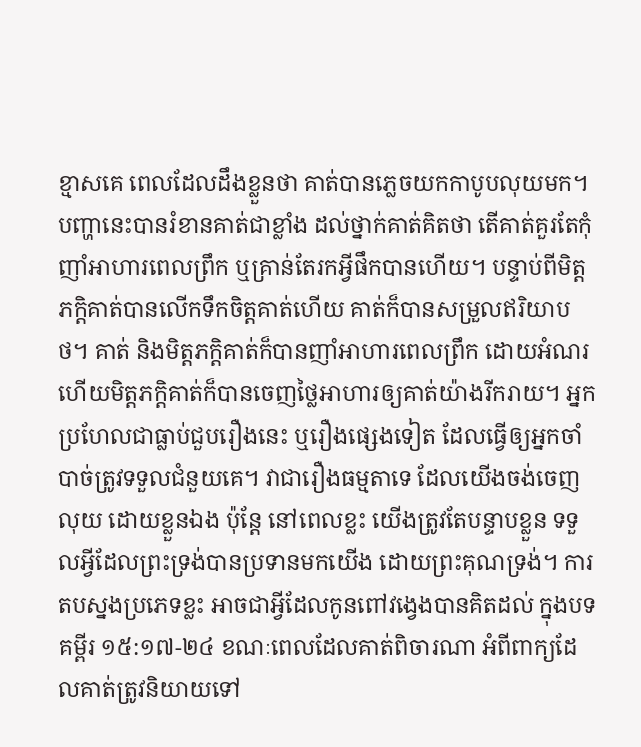ខ្មាសគេ ពេលដែលដឹងខ្លួនថា គាត់បានភ្លេចយកកាបូបលុយមក។ បញ្ហានេះបានរំខានគាត់ជាខ្លាំង ដល់ថ្នាក់គាត់គិតថា តើគាត់គួរតែកុំញាំអាហារពេលព្រឹក ឬគ្រាន់តែរកអ្វីផឹកបានហើយ។ បន្ទាប់ពីមិត្តភក្តិគាត់បានលើកទឹកចិត្តគាត់ហើយ គាត់ក៏បានសម្រួលឥរិយាបថ។ គាត់ និងមិត្តភក្តិគាត់ក៏បានញាំអាហារពេលព្រឹក ដោយអំណរ ហើយមិត្តភក្តិគាត់ក៏បានចេញថ្លៃអាហារឲ្យគាត់យ៉ាងរីករាយ។ អ្នកប្រហែលជាធ្លាប់ជួបរឿងនេះ ឬរឿងផ្សេងទៀត ដែលធ្វើឲ្យអ្នកចាំបាច់ត្រូវទទួលជំនួយគេ។ វាជារឿងធម្មតាទេ ដែលយើងចង់ចេញលុយ ដោយខ្លួនឯង ប៉ុន្តែ នៅពេលខ្លះ យើងត្រូវតែបន្ទាបខ្លួន ទទួលអ្វីដែលព្រះទ្រង់បានប្រទានមកយើង ដោយព្រះគុណទ្រង់។ ការតបស្នងប្រភេទខ្លះ អាចជាអ្វីដែលកូនពៅវង្វេងបានគិតដល់ ក្នុងបទគម្ពីរ ១៥:១៧-២៤ ខណៈពេលដែលគាត់ពិចារណា អំពីពាក្យដែលគាត់ត្រូវនិយាយទៅ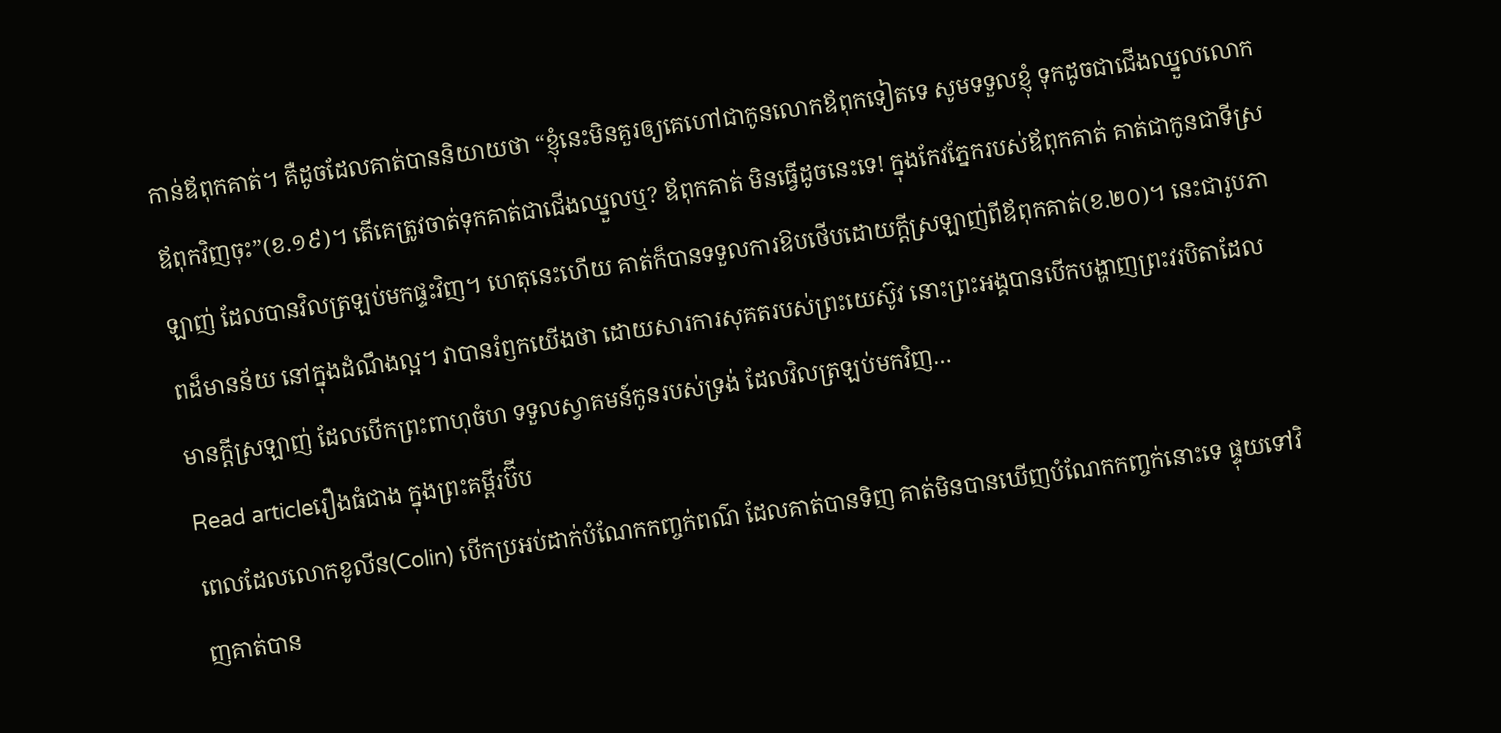កាន់ឪពុកគាត់។ គឺដូចដែលគាត់បាននិយាយថា “ខ្ញុំនេះមិនគួរឲ្យគេហៅជាកូនលោកឪពុកទៀតទេ សូមទទួលខ្ញុំ ទុកដូចជាជើងឈ្នួលលោកឪពុកវិញចុះ”(ខ.១៩)។ តើគេត្រូវចាត់ទុកគាត់ជាជើងឈ្នួលឬ? ឪពុកគាត់ មិនធ្វើដូចនេះទេ! ក្នុងកែវភ្នែករបស់ឪពុកគាត់ គាត់ជាកូនជាទីស្រឡាញ់ ដែលបានវិលត្រឡប់មកផ្ទះវិញ។ ហេតុនេះហើយ គាត់ក៏បានទទួលការឱបថើបដោយក្តីស្រឡាញ់ពីឪពុកគាត់(ខ.២០)។ នេះជារូបភាពដ៏មានន័យ នៅក្នុងដំណឹងល្អ។ វាបានរំឭកយើងថា ដោយសារការសុគតរបស់ព្រះយេស៊ូវ នោះព្រះអង្គបានបើកបង្ហាញព្រះវរបិតាដែលមានក្តីស្រឡាញ់ ដែលបើកព្រះពាហុចំហ ទទួលស្វាគមន៍កូនរបស់ទ្រង់ ដែលវិលត្រឡប់មកវិញ…
Read articleរឿងធំជាង ក្នុងព្រះគម្ពីរប៊ីប
ពេលដែលលោកខូលីន(Colin) បើកប្រអប់ដាក់បំណែកកញ្ចក់ពណ៌ ដែលគាត់បានទិញ គាត់មិនបានឃើញបំណែកកញ្ចក់នោះទេ ផ្ទុយទៅវិញគាត់បាន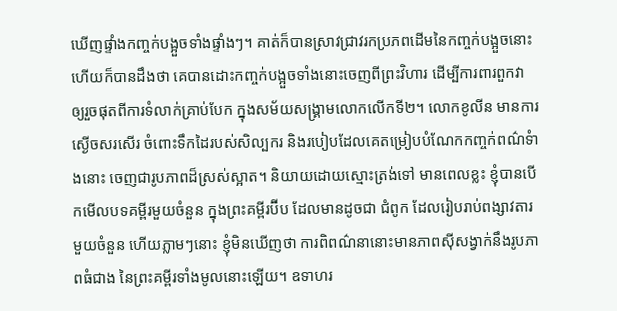ឃើញផ្ទាំងកញ្ចក់បង្អួចទាំងផ្ទាំងៗ។ គាត់ក៏បានស្រាវជ្រាវរកប្រភពដើមនៃកញ្ចក់បង្អួចនោះ ហើយក៏បានដឹងថា គេបានដោះកញ្ចក់បង្អួចទាំងនោះចេញពីព្រះវិហារ ដើម្បីការពារពួកវា ឲ្យរួចផុតពីការទំលាក់គ្រាប់បែក ក្នុងសម័យសង្រ្គាមលោកលើកទី២។ លោកខូលីន មានការស្ងើចសរសើរ ចំពោះទឹកដៃរបស់សិល្បករ និងរបៀបដែលគេតម្រៀបបំណែកកញ្ចក់ពណ៌ទំាងនោះ ចេញជារូបភាពដ៏ស្រស់ស្អាត។ និយាយដោយស្មោះត្រង់ទៅ មានពេលខ្លះ ខ្ញុំបានបើកមើលបទគម្ពីរមួយចំនួន ក្នុងព្រះគម្ពីរប៊ីប ដែលមានដូចជា ជំពូក ដែលរៀបរាប់ពង្សាវតារមួយចំនួន ហើយភ្លាមៗនោះ ខ្ញុំមិនឃើញថា ការពិពណ៌នានោះមានភាពស៊ីសង្វាក់នឹងរូបភាពធំជាង នៃព្រះគម្ពីរទាំងមូលនោះឡើយ។ ឧទាហរ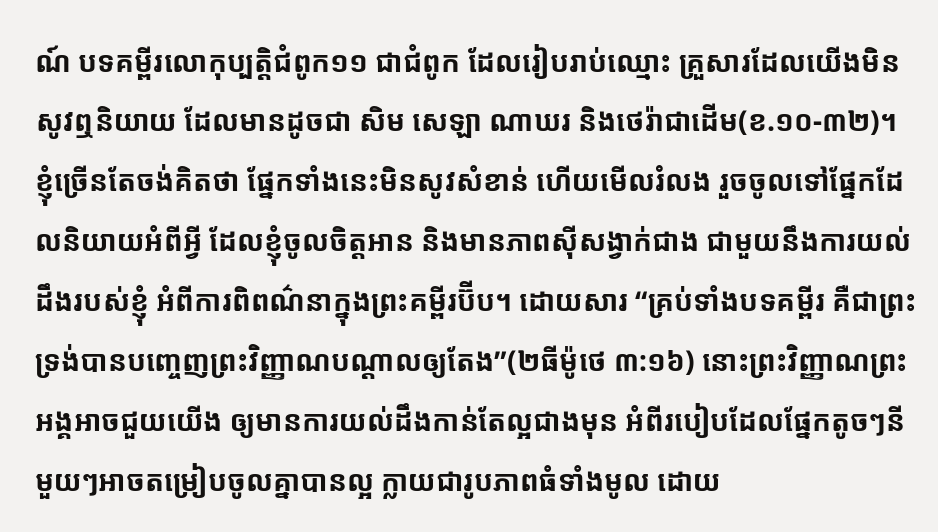ណ៍ បទគម្ពីរលោកុប្បត្តិជំពូក១១ ជាជំពូក ដែលរៀបរាប់ឈ្មោះ គ្រួសារដែលយើងមិនសូវឮនិយាយ ដែលមានដូចជា សិម សេឡា ណាឃរ និងថេរ៉ាជាដើម(ខ.១០-៣២)។ ខ្ញុំច្រើនតែចង់គិតថា ផ្នែកទាំងនេះមិនសូវសំខាន់ ហើយមើលរំលង រួចចូលទៅផ្នែកដែលនិយាយអំពីអ្វី ដែលខ្ញុំចូលចិត្តអាន និងមានភាពស៊ីសង្វាក់ជាង ជាមួយនឹងការយល់ដឹងរបស់ខ្ញុំ អំពីការពិពណ៌នាក្នុងព្រះគម្ពីរប៊ីប។ ដោយសារ “គ្រប់ទាំងបទគម្ពីរ គឺជាព្រះទ្រង់បានបញ្ចេញព្រះវិញ្ញាណបណ្តាលឲ្យតែង”(២ធីម៉ូថេ ៣:១៦) នោះព្រះវិញ្ញាណព្រះអង្គអាចជួយយើង ឲ្យមានការយល់ដឹងកាន់តែល្អជាងមុន អំពីរបៀបដែលផ្នែកតូចៗនីមួយៗអាចតម្រៀបចូលគ្នាបានល្អ ក្លាយជារូបភាពធំទាំងមូល ដោយ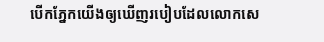បើកភ្នែកយើងឲ្យឃើញរបៀបដែលលោកសេ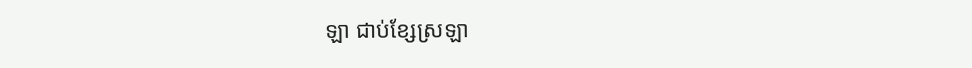ឡា ជាប់ខ្សែស្រឡា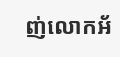ញ់លោកអ័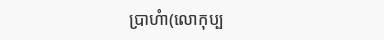ប្រាហំា(លោកុប្ប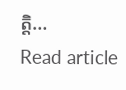ត្តិ…
Read article